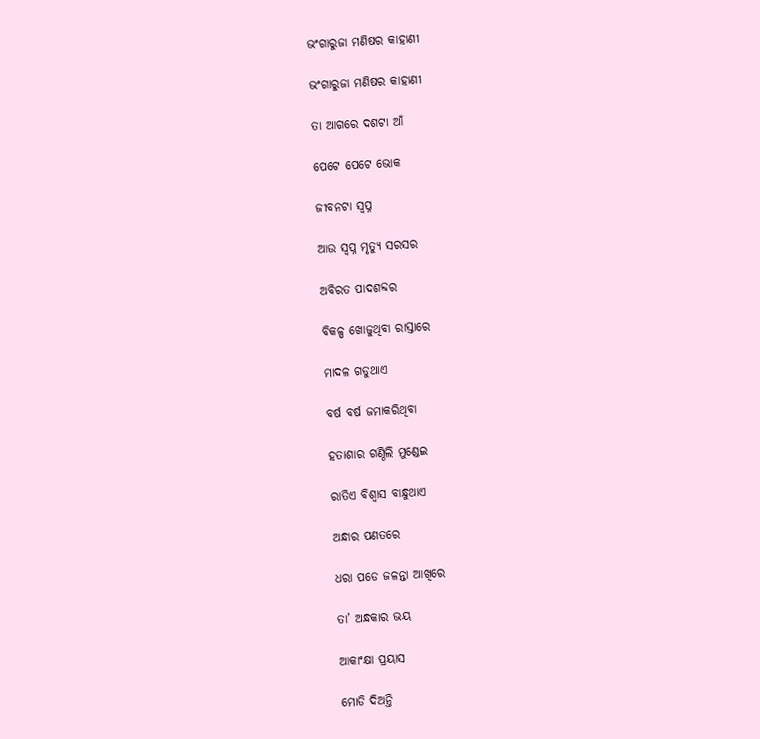ଭଂଗାରୁଜା ମଣିଷର କାହାଣୀ

ଭଂଗାରୁଜା ମଣିଷର କାହାଣୀ

ତା ଆଗରେ ଦଶଟା ଆଁ

ପେଟେ ପେଟେ ଭୋକ

ଜୀବନଟା ସ୍ୱପ୍ନ

ଆଉ ସ୍ୱପ୍ନ ମୃତ୍ୟୁ ସରସର

ଅବିରତ ପାଦଶବ୍ଦର

ବିକଳ୍ପ ଖୋଜୁଥିବା ରାସ୍ତାରେ

ମାଦଳ ଗଡୁଥାଏ

ବର୍ଷ ବର୍ଷ ଜମାକରିଥିବା

ହତାଶାର ଗଣ୍ଠିଲି ମୁଣ୍ଡେଇ

ରାତିଏ ବିଶ୍ୱାସ ବାନ୍ଧୁଥାଏ

ଅନ୍ଧାର ପଣତରେ

ଧରା ପଡେ ଜଳନ୍ତା ଆଖିରେ

ତା’ ଅନ୍ଧକାର ଭୟ

ଆକାଂକ୍ଷା ପ୍ରୟାସ

ମୋଡି ଦିଅନ୍ତି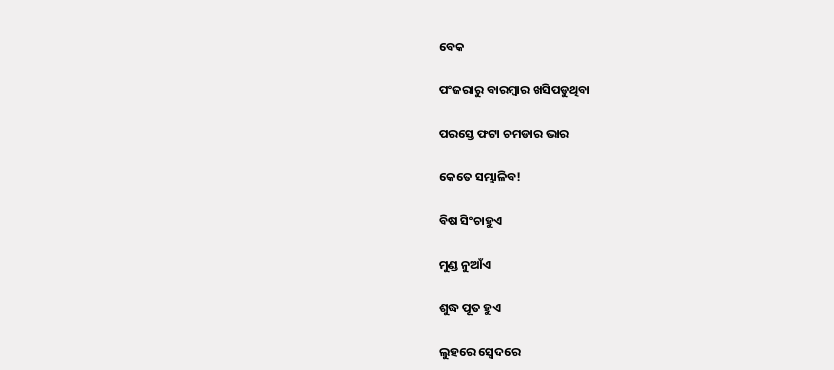ବେକ

ପଂଜରାରୁ ବାରମ୍ବାର ଖସିପଡୁଥିବା

ପରସ୍ତେ ଫଟା ଚମଡାର ଭାର

କେତେ ସମ୍ଭାଳିବ!

ବିଷ ସିଂଚାହୁଏ

ମୁଣ୍ଡ ନୁଆଁଏ

ଶୁଦ୍ଧ ପୂତ ହୁଏ

ଲୁହରେ ସ୍ୱେଦରେ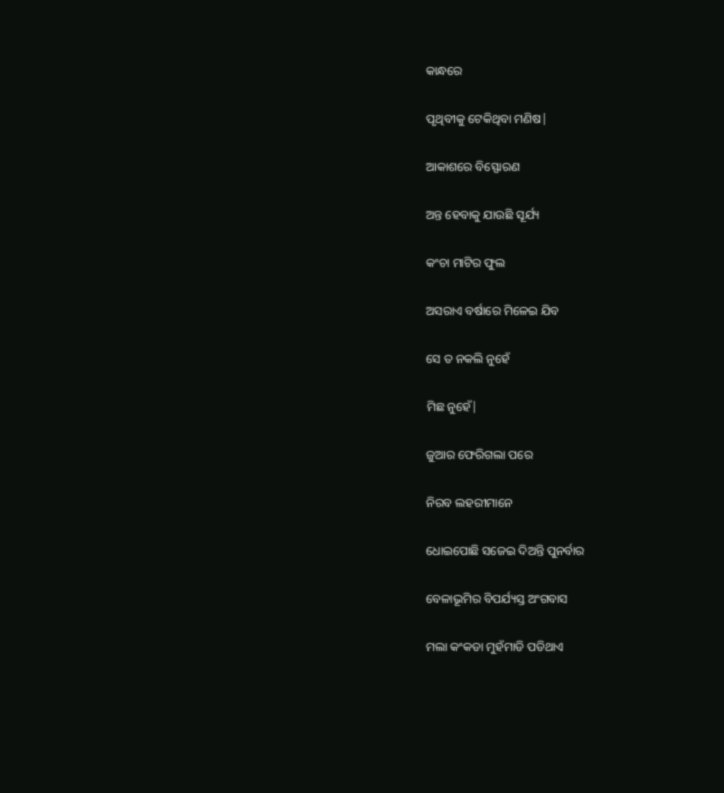କାନ୍ଧରେ

ପୃଥିବୀକୁ ଟେକିଥିବା ମଣିଷ|

ଆକାଶରେ ବିସ୍ଫୋରଣ

ଅନ୍ତ ହେବାକୁ ଯାଉଛି ସୂର୍ଯ୍ୟ

କଂଚା ମାଟିର ଫୁଲ

ଅସରାଏ ବର୍ଷାରେ ମିଳେଇ ଯିବ

ସେ ତ ନକଲି ନୁହେଁ

ମିଛ ନୁହେଁ|

ଜୁଆର ଫେରିଗଲା ପରେ

ନିରବ ଲହରୀମାନେ

ଧୋଇପୋଛି ସଜେଇ ଦିଅନ୍ତି ପୁନର୍ବାର

ବେଳାଭୂମିର ବିପର୍ଯ୍ୟସ୍ତ ଅଂଗବାସ

ମଲା କଂକଡା ମୁହଁମାଡି ପଡିଥାଏ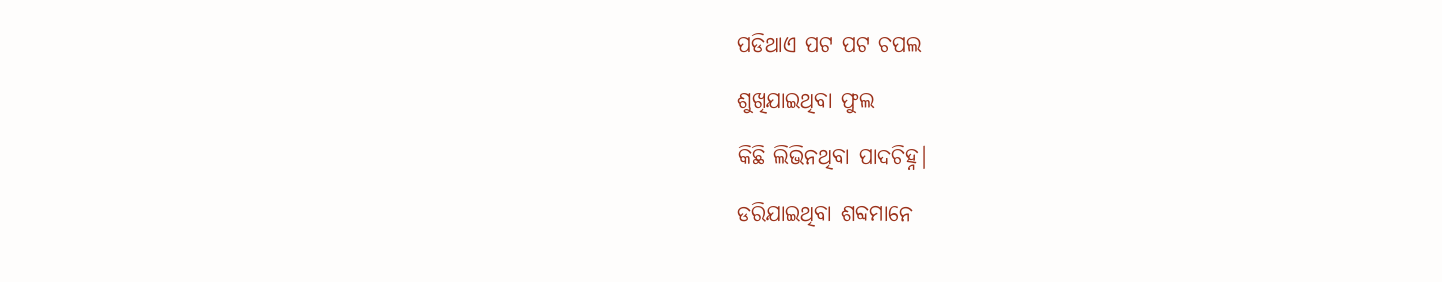ପଡିଥାଏ ପଟ ପଟ ଚପଲ

ଶୁଖିଯାଇଥିବା ଫୁଲ

କିଛି ଲିଭିନଥିବା ପାଦଚିହ୍ନ|

ଡରିଯାଇଥିବା ଶବ୍ଦମାନେ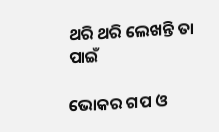ଥରି ଥରି ଲେଖନ୍ତି ତା ପାଇଁ

ଭୋକର ଗପ ଓ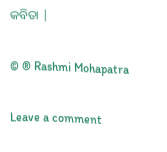କବିତା |

© ® Rashmi Mohapatra

Leave a comment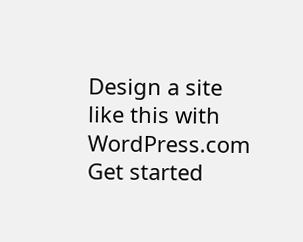Design a site like this with WordPress.com
Get started